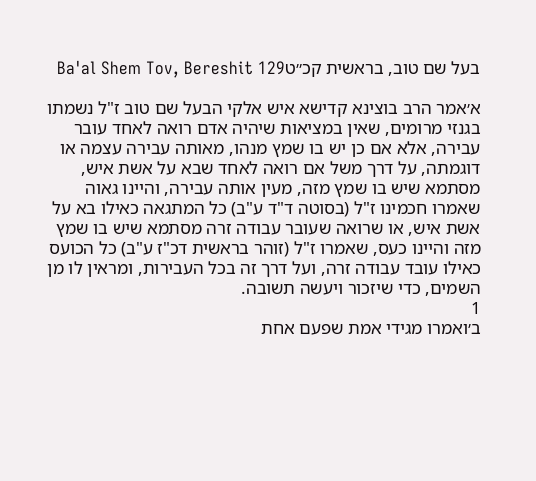בעל שם טוב, בראשית קכ״טBa'al Shem Tov, Bereshit 129

א׳אמר הרב בוצינא קדישא איש אלקי הבעל שם טוב ז"ל נשמתו בגנזי מרומים, שאין במציאות שיהיה אדם רואה לאחד עובר עבירה, אלא אם כן יש בו שמץ מנהו, מאותה עבירה עצמה או דוגמתה, על דרך משל אם רואה לאחד שבא על אשת איש, מסתמא שיש בו שמץ מזה, מעין אותה עבירה, והיינו גאוה שאמרו חכמינו ז"ל (בסוטה ד"ד ע"ב) כל המתגאה כאילו בא על אשת איש, או שרואה שעובר עבודה זרה מסתמא שיש בו שמץ מזה והיינו כעס, שאמרו ז"ל (זוהר בראשית דכ"ז ע"ב) כל הכועס כאילו עובד עבודה זרה, ועל דרך זה בכל העבירות, ומראין לו מן השמים, כדי שיזכור ויעשה תשובה.
1
ב׳ואמרו מגידי אמת שפעם אחת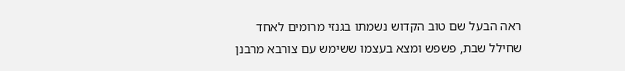ראה הבעל שם טוב הקדוש נשמתו בגנזי מרומים לאחד שחילל שבת, פשפש ומצא בעצמו ששימש עם צורבא מרבנן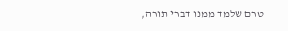טרם שלמד ממנו דברי תורה,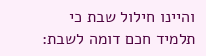והיינו חילול שבת כי תלמיד חכם דומה לשבת: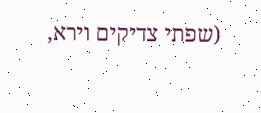(שפתי צדיקים וירא,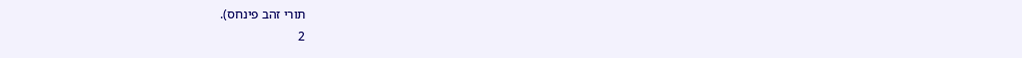תורי זהב פינחס).
2